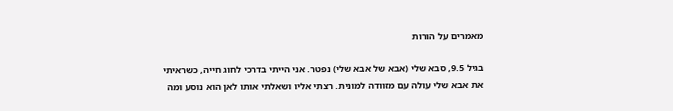מאמרים על הורות

בגיל 9.5, סבא שלי (אבא של אבא שלי) נפטר. אני הייתי בדרכי לחוג חייה, כשראיתי את אבא שלי עולה עם מזוודה למונית. רצתי אליו ושאלתי אותו לאן הוא נוסע ומה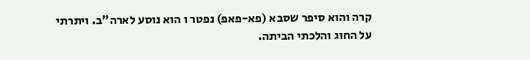קרה והוא סיפר שסבא (פא-פאפ) נפטר ו הוא נוסע לארה"ב. ויתרתי על החוג והלכתי הביתה.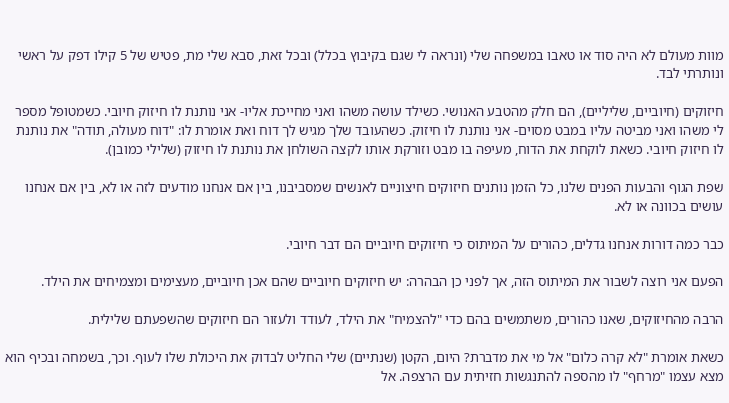מוות מעולם לא היה סוד או טאבו במשפחה שלי (ונראה לי שגם בקיבוץ בכלל) ובכל זאת, סבא שלי מת, פטיש של 5 קילו דפק על ראשי ונותרתי לבד.

חיזוקים (חיוביים, שליליים), הם חלק מהטבע האנושי. כשילד עושה משהו ואני מחייכת אליו- אני נותנת לו חיזוק חיובי. כשמטופל מספר לי משהו ואני מביטה עליו במבט מסוים- אני נותנת לו חיזוק. כשהעובד שלך מגיש לך דוח ואת אומרת לו: "דוח מעולה, תודה" את נותנת לו חיזוק חיובי. כשאת לוקחת את הדוח, מעיפה בו מבט וזורקת אותו לקצה השולחן את נותנת לו חיזוק (שלילי כמובן).

שפת הגוף והבעות הפנים שלנו, כל הזמן נותנים חיזוקים חיצוניים לאנשים שמסביבנו, בין אם אנחנו מודעים לזה או לא, בין אם אנחנו עושים בכוונה או לא.

כבר כמה דורות אנחנו גדלים, כהורים על המיתוס כי חיזוקים חיוביים הם דבר חיובי.

הפעם אני רוצה לשבור את המיתוס הזה, אך לפני כן הבהרה: יש חיזוקים חיוביים שהם אכן חיוביים, מעצימים ומצמיחים את הילד.

הרבה מהחיזוקים, שאנו כהורים, משתמשים בהם כדי "להצמיח" את הילד, לעודד ולעזור הם חיזוקים שהשפעתם שלילית.

כשאת אומרת "לא קרה כלום" אל מי את מדברת? היום, הקטן (שנתיים) שלי החליט לבדוק את היכולת שלו לעוף. וכך, בשמחה ובכיף הוא מצא עצמו "מרחף" לו מהספה להתנגשות חזיתית עם הרצפה. אל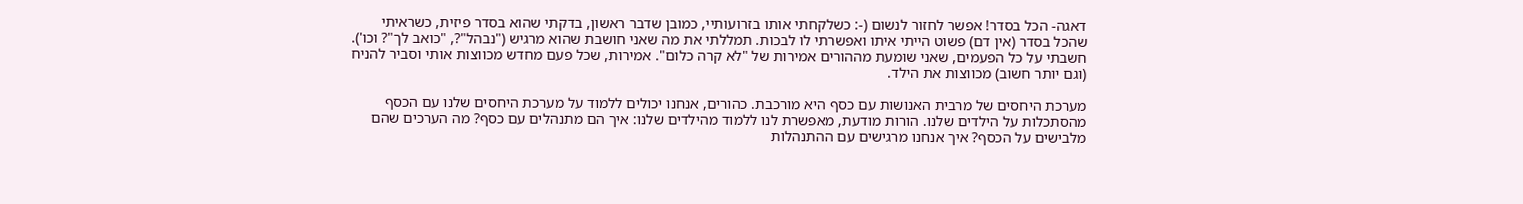דאגה- הכל בסדר! אפשר לחזור לנשום (-: כשלקחתי אותו בזרועותיי, כמובן שדבר ראשון, בדקתי שהוא בסדר פיזית, כשראיתי שהכל בסדר (אין דם) פשוט הייתי איתו ואפשרתי לו לבכות. תמללתי את מה שאני חושבת שהוא מרגיש ("נבהל"?, "כואב לך"? וכו'). חשבתי על כל הפעמים, שאני שומעת מההורים אמירות של "לא קרה כלום". אמירות, שכל פעם מחדש מכווצות אותי וסביר להניח (וגם יותר חשוב) מכווצות את הילד.

מערכת היחסים של מרבית האנושות עם כסף היא מורכבת. כהורים, אנחנו יכולים ללמוד על מערכת היחסים שלנו עם הכסף מהסתכלות על הילדים שלנו. הורות מודעת, מאפשרת לנו ללמוד מהילדים שלנו: איך הם מתנהלים עם כסף? מה הערכים שהם מלבישים על הכסף? איך אנחנו מרגישים עם ההתנהלות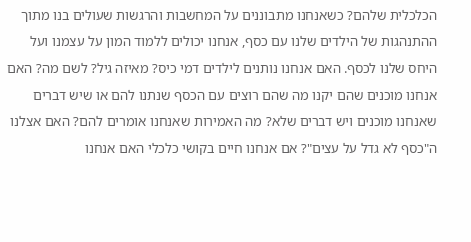הכלכלית שלהם? כשאנחנו מתבוננים על המחשבות והרגשות שעולים בנו מתוך ההתנהגות של הילדים שלנו עם כסף, אנחנו יכולים ללמוד המון על עצמנו ועל היחס שלנו לכסף. האם אנחנו נותנים לילדים דמי כיס? מאיזה גיל? לשם מה? האם אנחנו מוכנים שהם יקנו מה שהם רוצים עם הכסף שנתנו להם או שיש דברים שאנחנו מוכנים ויש דברים שלא? מה האמירות שאנחנו אומרים להם? האם אצלנו ה"כסף לא גדל על עצים"? אם אנחנו חיים בקושי כלכלי האם אנחנו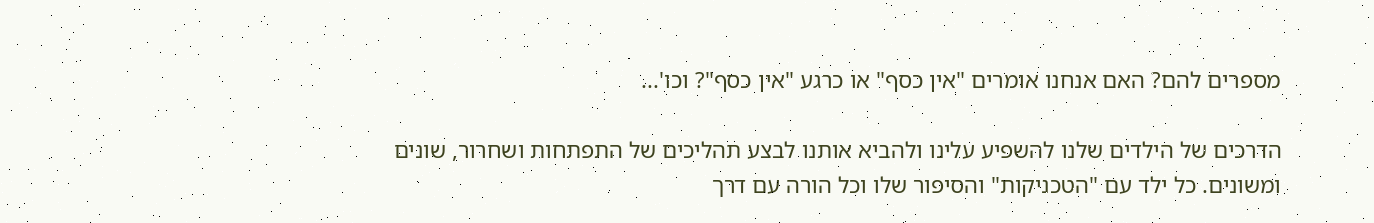מספרים להם? האם אנחנו אומרים "אין כסף" או כרגע "אין כסף"? וכו'...

הדרכים של הילדים שלנו להשפיע עלינו ולהביא אותנו לבצע תהליכים של התפתחות ושחרור, שונים ומשונים. כל ילד עם "הטכניקות" והסיפור שלו וכל הורה עם דרך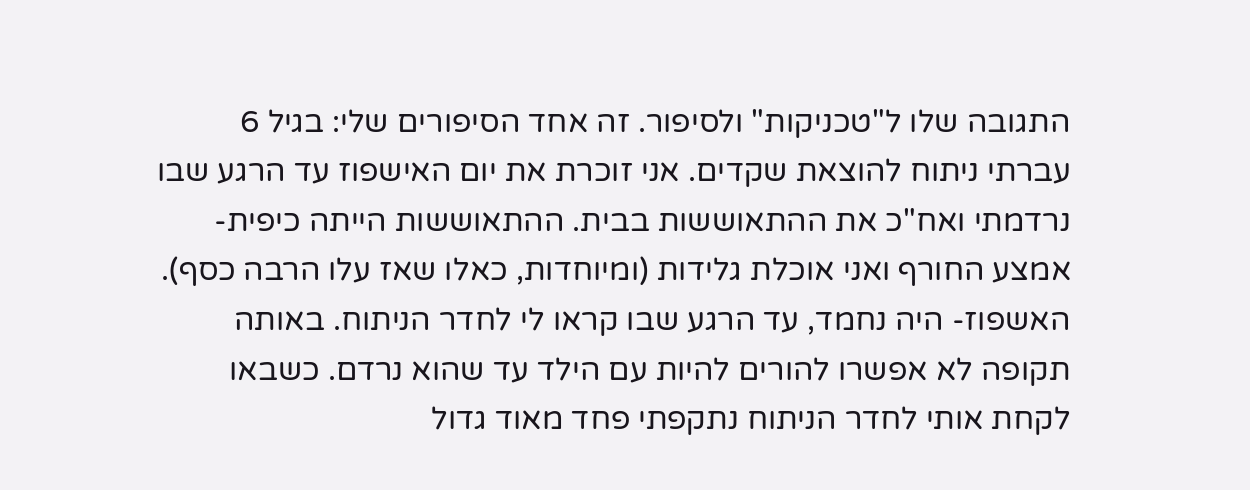התגובה שלו ל"טכניקות" ולסיפור. זה אחד הסיפורים שלי: בגיל 6 עברתי ניתוח להוצאת שקדים. אני זוכרת את יום האישפוז עד הרגע שבו נרדמתי ואח"כ את ההתאוששות בבית. ההתאוששות הייתה כיפית- אמצע החורף ואני אוכלת גלידות (ומיוחדות, כאלו שאז עלו הרבה כסף). האשפוז- היה נחמד, עד הרגע שבו קראו לי לחדר הניתוח. באותה תקופה לא אפשרו להורים להיות עם הילד עד שהוא נרדם. כשבאו לקחת אותי לחדר הניתוח נתקפתי פחד מאוד גדול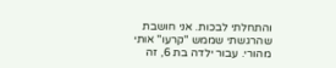והתחלתי לבכות. אני חושבת שהרגשתי שממש "קרעו" אותי מהורי. עבור ילדה בת 6, זה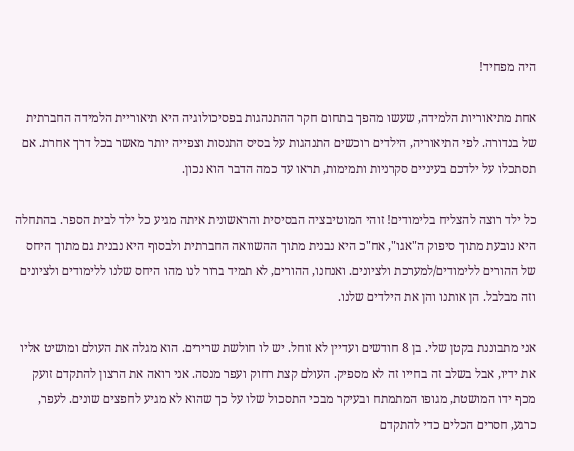היה מפחיד!

אחת מתיאוריות הלמידה, שעשו מהפך בתחום חקר ההתנהגות בפסיכולוגיה היא תיאוריית הלמידה החברתית של בנדורה. לפי התיאוריה, הילדים רוכשים התנהגות על בסיס התנסות וצפייה יותר מאשר בכל דרך אחרת. אם תסתכלו על ילדכם בעיניים סקרניות ותמימות, תראו עד כמה הדבר הוא נכון.

כל ילד רוצה להצליח בלימודים! זוהי המוטיבציה הבסיסית והראשונית איתה מגיע כל ילד לבית הספר. בהתחלה היא נובעת מתוך סיפוק ה"אגו", אח"כ היא נבנית מתוך ההשוואה החברתית ולבסוף היא נבנית גם מתוך היחס של ההורים ללימודים/למערכת ולציונים. ואנחנו, ההורים, לא תמיד ברור לנו מהו היחס שלנו ללימודים ולציונים וזה מבלבל. הן אותנו והן את הילדים שלנו.

אני מתבוננת בקטן שלי. בן 8 חודשים ועדיין לא זוחל. יש לו חולשת שרירים. הוא מגלה את העולם ומושיט אליו את ידיו, אבל בשלב זה בחייו זה לא מספיק. העולם קצת רחוק ועפר מנסה. אני רואה את הרצון להתקדם זועק מכף ידו המושטת, מגופו המתמתח ובעיקר מבכי התסכול שלו על כך שהוא לא מגיע לחפצים שונים. לעפר, כרגע, חסרים הכלים כדי להתקדם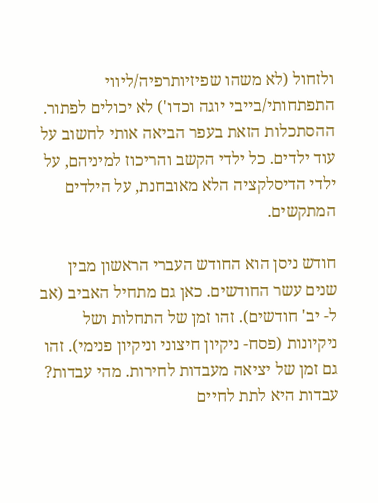ולזחול (לא משהו שפיזיותרפיה/ליווי התפתחותי/בייבי יוגה וכדו') לא יכולים לפתור. ההסתכלות הזאת בעפר הביאה אותי לחשוב על עוד ילדים. כל ילדי הקשב והריכוז למיניהם, על ילדי הדיסלקציה הלא מאובחנת, על הילדים המתקשים.

חודש ניסן הוא החודש העברי הראשון מבין שנים עשר החודשים. כאן גם מתחיל האביב (אב ל- יב' חודשים). זהו זמן של התחלות ושל ניקיונות (פסח- ניקיון חיצוני וניקיון פנימי). זהו גם זמן של יציאה מעבדות לחירות. מהי עבדות? עבדות היא לתת לחיים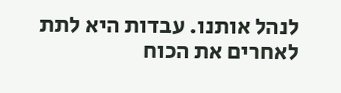לנהל אותנו. עבדות היא לתת לאחרים את הכוח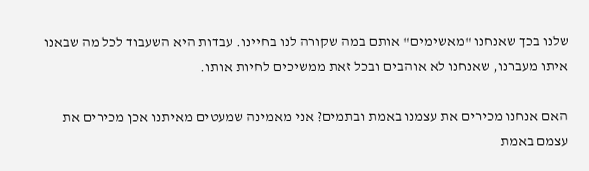שלנו בכך שאנחנו "מאשימים" אותם במה שקורה לנו בחיינו. עבדות היא השעבוד לכל מה שבאנו איתו מעברנו, שאנחנו לא אוהבים ובכל זאת ממשיכים לחיות אותו.

האם אנחנו מכירים את עצמנו באמת ובתמים? אני מאמינה שמעטים מאיתנו אכן מכירים את עצמם באמת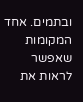ובתמים. אחד המקומות שאפשר לראות את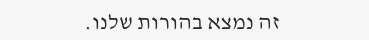זה נמצא בהורות שלנו.